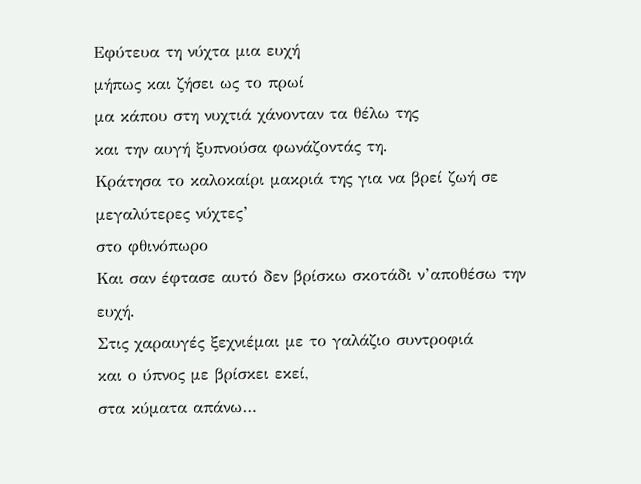Εφύτευα τη νύχτα μια ευχή
μήπως και ζήσει ως το πρωί
μα κάπου στη νυχτιά χάνονταν τα θέλω της
και την αυγή ξυπνούσα φωνάζοντάς τη.
Κράτησα το καλοκαίρι μακριά της για να βρεί ζωή σε μεγαλύτερες νύχτες’
στο φθινόπωρο
Και σαν έφτασε αυτό δεν βρίσκω σκοτάδι ν’αποθέσω την ευχή.
Στις χαραυγές ξεχνιέμαι με το γαλάζιο συντροφιά
και ο ύπνος με βρίσκει εκεί,
στα κύματα απάνω…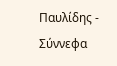Παυλίδης - Σύννεφα